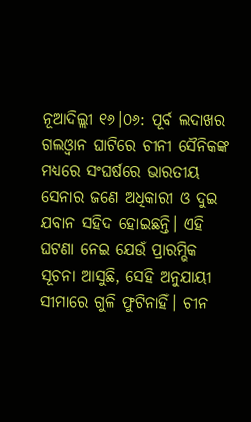ନୂଆଦିଲ୍ଲୀ ୧୬।୦୬: ପୂର୍ବ ଲଦାଖର ଗଲଓ୍ଵାନ ଘାଟିରେ ଚୀନୀ ସୈନିକଙ୍କ ମଧ୍ୟରେ ସଂଘର୍ଷରେ ଭାରତୀୟ ସେନାର ଜଣେ ଅଧିକାରୀ ଓ ଦୁଇ ଯବାନ ସହିଦ ହୋଇଛନ୍ତି। ଏହି ଘଟଣା ନେଇ ଯେଉଁ ପ୍ରାରମ୍ଭିକ ସୂଚନା ଆସୁଛି, ସେହି ଅନୁଯାୟୀ ସୀମାରେ ଗୁଳି ଫୁଟିନାହିଁ। ଚୀନ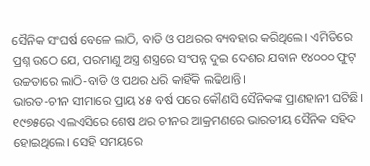ସୈନିକ ସଂଘର୍ଷ ବେଳେ ଲାଠି, ବାଡି ଓ ପଥରର ବ୍ୟବହାର କରିଥିଲେ। ଏମିତିରେ ପ୍ରଶ୍ନ ଉଠେ ଯେ, ପରମାଣୁ ଅସ୍ତ୍ର ଶସ୍ତ୍ରରେ ସଂପନ୍ନ ଦୁଇ ଦେଶର ଯବାନ ୧୪୦୦୦ ଫୁଟ୍ ଉଚ୍ଚତାରେ ଲାଠି-ବାଡି ଓ ପଥର ଧରି କାହିଁକି ଲଢିଥାନ୍ତି।
ଭାରତ-ଚୀନ ସୀମାରେ ପ୍ରାୟ ୪୫ ବର୍ଷ ପରେ କୌଣସି ସୈନିକଙ୍କ ପ୍ରାଣହାନୀ ଘଟିଛି। ୧୯୭୫ରେ ଏଲଏସିରେ ଶେଷ ଥର ଚୀନର ଆକ୍ରମଣରେ ଭାରତୀୟ ସୈନିକ ସହିଦ ହୋଇଥିଲେ। ସେହି ସମୟରେ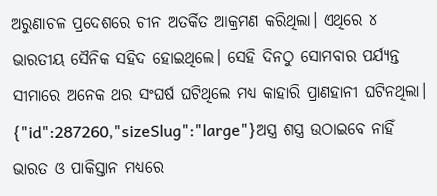ଅରୁଣାଚଳ ପ୍ରଦେଶରେ ଚୀନ ଅତର୍କିତ ଆକ୍ରମଣ କରିଥିଲା। ଏଥିରେ ୪ ଭାରତୀୟ ସୈନିକ ସହିଦ ହୋଇଥିଲେ। ସେହି ଦିନଠୁ ସୋମବାର ପର୍ଯ୍ୟନ୍ତ ସୀମାରେ ଅନେକ ଥର ସଂଘର୍ଷ ଘଟିଥିଲେ ମଧ୍ୟ କାହାରି ପ୍ରାଣହାନୀ ଘଟିନଥିଲା।
{"id":287260,"sizeSlug":"large"}ଅସ୍ତ୍ର ଶସ୍ତ୍ର ଉଠାଇବେ ନାହିଁ
ଭାରତ ଓ ପାକିସ୍ତାନ ମଧ୍ୟରେ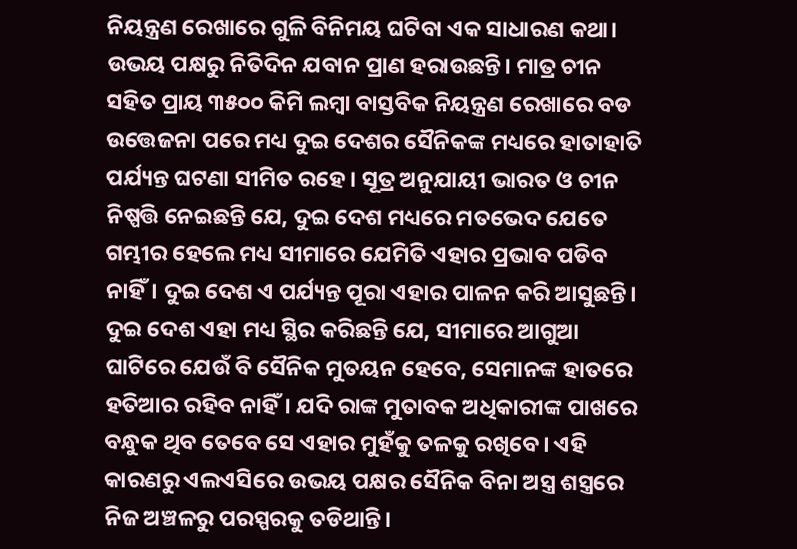ନିୟନ୍ତ୍ରଣ ରେଖାରେ ଗୁଳି ବିନିମୟ ଘଟିବା ଏକ ସାଧାରଣ କଥା। ଉଭୟ ପକ୍ଷରୁ ନିତିଦିନ ଯବାନ ପ୍ରାଣ ହରାଉଛନ୍ତି। ମାତ୍ର ଚୀନ ସହିତ ପ୍ରାୟ ୩୫୦୦ କିମି ଲମ୍ବା ବାସ୍ତବିକ ନିୟନ୍ତ୍ରଣ ରେଖାରେ ବଡ ଉତ୍ତେଜନା ପରେ ମଧ୍ୟ ଦୁଇ ଦେଶର ସୈନିକଙ୍କ ମଧ୍ୟରେ ହାତାହାତି ପର୍ଯ୍ୟନ୍ତ ଘଟଣା ସୀମିତ ରହେ। ସୂତ୍ର ଅନୁଯାୟୀ ଭାରତ ଓ ଚୀନ ନିଷ୍ପତ୍ତି ନେଇଛନ୍ତି ଯେ, ଦୁଇ ଦେଶ ମଧ୍ୟରେ ମତଭେଦ ଯେତେ ଗମ୍ଭୀର ହେଲେ ମଧ୍ୟ ସୀମାରେ ଯେମିତି ଏହାର ପ୍ରଭାବ ପଡିବ ନାହିଁ। ଦୁଇ ଦେଶ ଏ ପର୍ଯ୍ୟନ୍ତ ପୂରା ଏହାର ପାଳନ କରି ଆସୁଛନ୍ତି।
ଦୁଇ ଦେଶ ଏହା ମଧ୍ୟ ସ୍ଥିର କରିଛନ୍ତି ଯେ, ସୀମାରେ ଆଗୁଆ ଘାଟିରେ ଯେଉଁ ବି ସୈନିକ ମୁତୟନ ହେବେ, ସେମାନଙ୍କ ହାତରେ ହତିଆର ରହିବ ନାହିଁ। ଯଦି ରାଙ୍କ ମୁତାବକ ଅଧିକାରୀଙ୍କ ପାଖରେ ବନ୍ଧୁକ ଥିବ ତେବେ ସେ ଏହାର ମୁହଁକୁ ତଳକୁ ରଖିବେ। ଏହି କାରଣରୁ ଏଲଏସିରେ ଉଭୟ ପକ୍ଷର ସୈନିକ ବିନା ଅସ୍ତ୍ର ଶସ୍ତ୍ରରେ ନିଜ ଅଞ୍ଚଳରୁ ପରସ୍ପରକୁ ତଡିଥାନ୍ତି।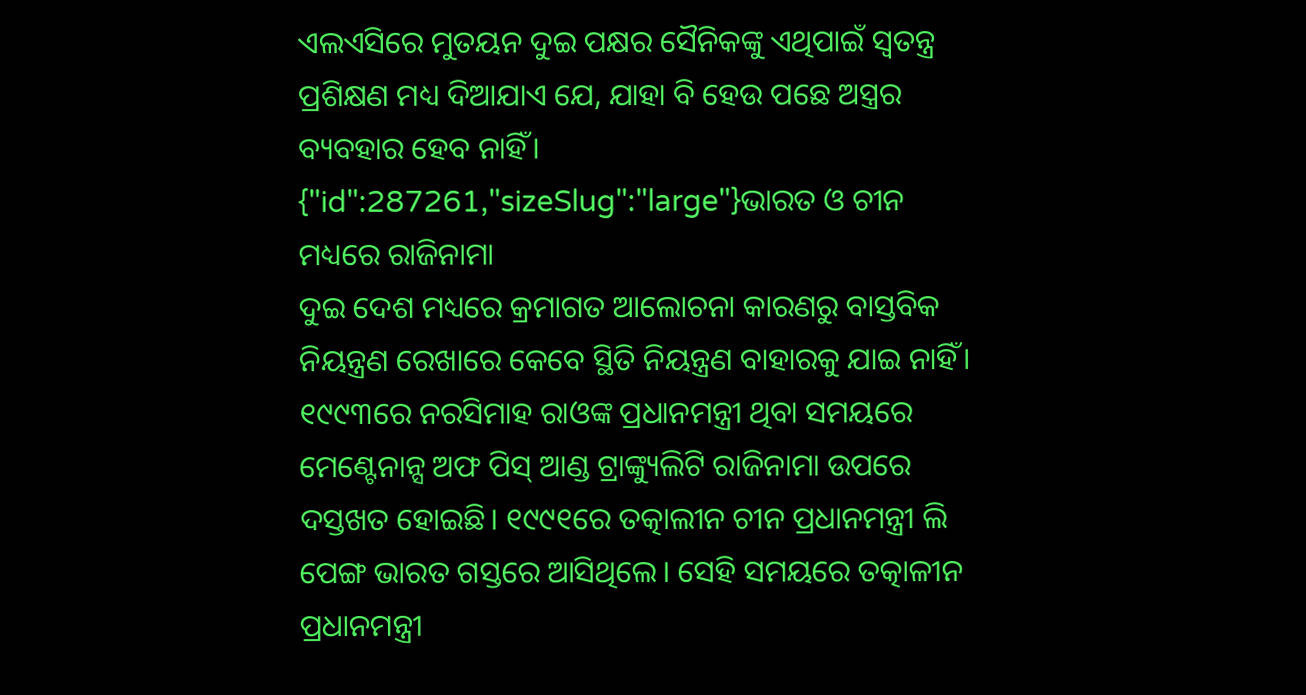ଏଲଏସିରେ ମୁତୟନ ଦୁଇ ପକ୍ଷର ସୈନିକଙ୍କୁ ଏଥିପାଇଁ ସ୍ଵତନ୍ତ୍ର ପ୍ରଶିକ୍ଷଣ ମଧ୍ୟ ଦିଆଯାଏ ଯେ, ଯାହା ବି ହେଉ ପଛେ ଅସ୍ତ୍ରର ବ୍ୟବହାର ହେବ ନାହିଁ।
{"id":287261,"sizeSlug":"large"}ଭାରତ ଓ ଚୀନ ମଧ୍ୟରେ ରାଜିନାମା
ଦୁଇ ଦେଶ ମଧ୍ୟରେ କ୍ରମାଗତ ଆଲୋଚନା କାରଣରୁ ବାସ୍ତବିକ ନିୟନ୍ତ୍ରଣ ରେଖାରେ କେବେ ସ୍ଥିତି ନିୟନ୍ତ୍ରଣ ବାହାରକୁ ଯାଇ ନାହିଁ। ୧୯୯୩ରେ ନରସିମାହ ରାଓଙ୍କ ପ୍ରଧାନମନ୍ତ୍ରୀ ଥିବା ସମୟରେ ମେଣ୍ଟେନାନ୍ସ ଅଫ ପିସ୍ ଆଣ୍ଡ ଟ୍ରାଙ୍କ୍ୟୁଲିଟି ରାଜିନାମା ଉପରେ ଦସ୍ତଖତ ହୋଇଛି। ୧୯୯୧ରେ ତତ୍କାଲୀନ ଚୀନ ପ୍ରଧାନମନ୍ତ୍ରୀ ଲି ପେଙ୍ଗ ଭାରତ ଗସ୍ତରେ ଆସିଥିଲେ। ସେହି ସମୟରେ ତତ୍କାଳୀନ ପ୍ରଧାନମନ୍ତ୍ରୀ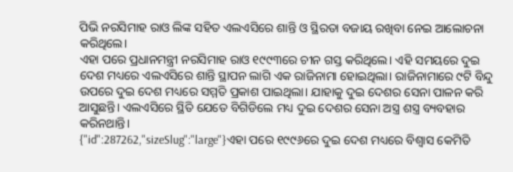ପିଭି ନରସିମାହ ରାଓ ଲିଙ୍କ ସହିତ ଏଲଏସିରେ ଶାନ୍ତି ଓ ସ୍ଥିରତା ବଜାୟ ରଖିବା ନେଇ ଆଲୋଚନା କରିଥିଲେ।
ଏହା ପରେ ପ୍ରଧାନମନ୍ତ୍ରୀ ନରସିମାହ ରାଓ ୧୯୯୩ରେ ଚୀନ ଗସ୍ତ କରିଥିଲେ। ଏହି ସମୟରେ ଦୁଇ ଦେଶ ମଧ୍ୟରେ ଏଲଏସିରେ ଶାନ୍ତି ସ୍ଥାପନ ଲାଗି ଏକ ରାଜିନାମା ହୋଇଥିଲା। ରାଜିନାମାରେ ୯ଟି ବିନ୍ଦୁ ଉପରେ ଦୁଇ ଦେଶ ମଧ୍ୟରେ ସମ୍ମତି ପ୍ରକାଶ ପାଇଥିଲା। ଯାହାକୁ ଦୁଇ ଦେଶର ସେନା ପାଳନ କରି ଆସୁଛନ୍ତି। ଏଲଏସିରେ ସ୍ଥିତି ଯେତେ ବିଗିଡିଲେ ମଧ୍ୟ ଦୁଇ ଦେଶର ସେନା ଅସ୍ତ୍ର ଶସ୍ତ୍ର ବ୍ୟବହାର କରିନଥାନ୍ତି।
{"id":287262,"sizeSlug":"large"}ଏହା ପରେ ୧୯୯୬ରେ ଦୁଇ ଦେଶ ମଧ୍ୟରେ ବିଶ୍ଵାସ କେମିତି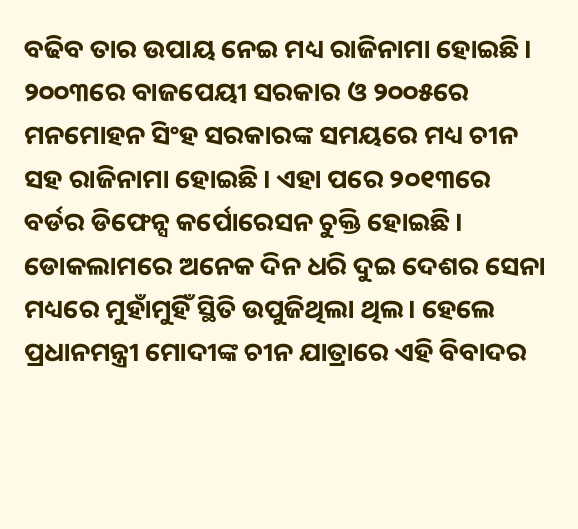ବଢିବ ତାର ଉପାୟ ନେଇ ମଧ୍ୟ ରାଜିନାମା ହୋଇଛି। ୨୦୦୩ରେ ବାଜପେୟୀ ସରକାର ଓ ୨୦୦୫ରେ ମନମୋହନ ସିଂହ ସରକାରଙ୍କ ସମୟରେ ମଧ୍ୟ ଚୀନ ସହ ରାଜିନାମା ହୋଇଛି। ଏହା ପରେ ୨୦୧୩ରେ ବର୍ଡର ଡିଫେନ୍ସ କର୍ପୋରେସନ ଚୁକ୍ତି ହୋଇଛି। ଡୋକଲାମରେ ଅନେକ ଦିନ ଧରି ଦୁଇ ଦେଶର ସେନା ମଧ୍ୟରେ ମୁହାଁମୁହିଁ ସ୍ଥିତି ଉପୁଜିଥିଲା ଥିଲ। ହେଲେ ପ୍ରଧାନମନ୍ତ୍ରୀ ମୋଦୀଙ୍କ ଚୀନ ଯାତ୍ରାରେ ଏହି ବିବାଦର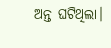ଅନ୍ତ ଘଟିଥିଲା।